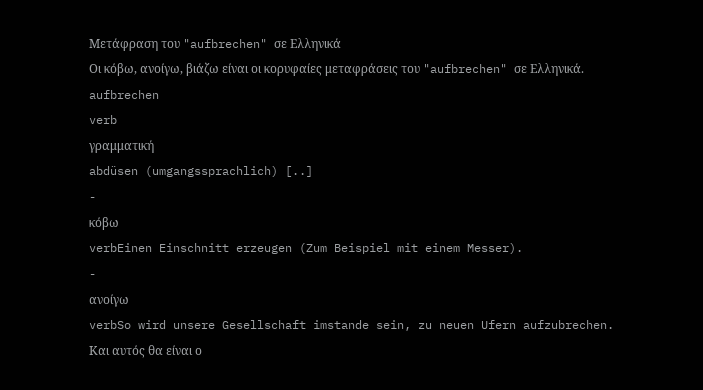Μετάφραση του "aufbrechen" σε Ελληνικά
Οι κόβω, ανοίγω, βιάζω είναι οι κορυφαίες μεταφράσεις του "aufbrechen" σε Ελληνικά.
aufbrechen
verb
γραμματική
abdüsen (umgangssprachlich) [..]
-
κόβω
verbEinen Einschnitt erzeugen (Zum Beispiel mit einem Messer).
-
ανοίγω
verbSo wird unsere Gesellschaft imstande sein, zu neuen Ufern aufzubrechen.
Και αυτός θα είναι ο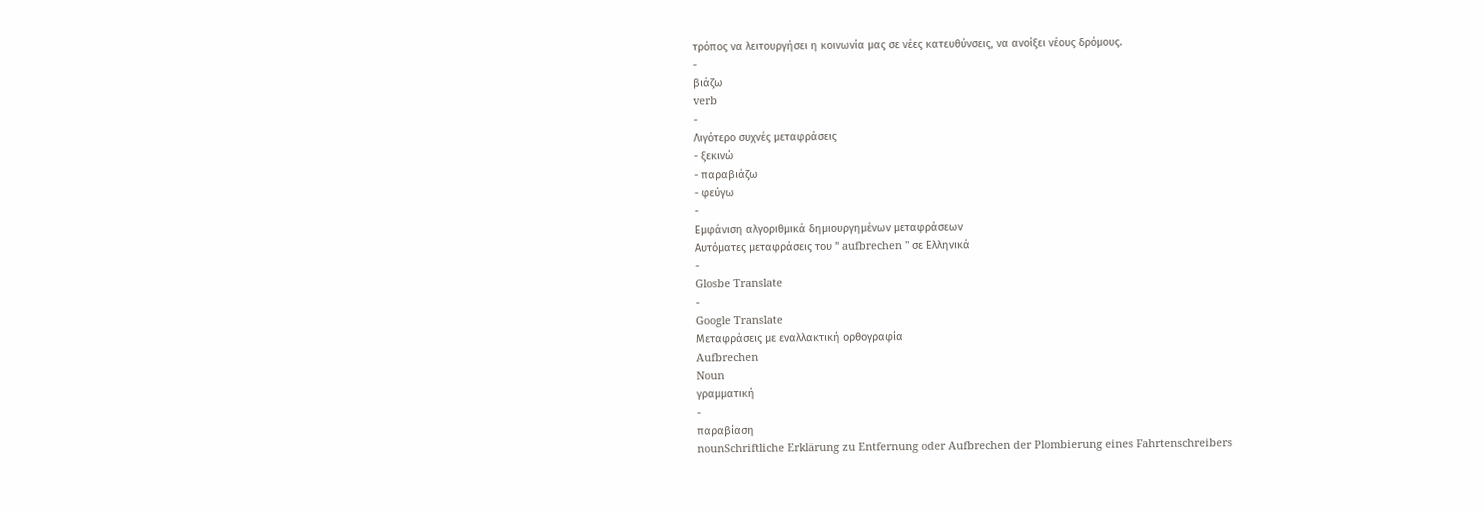τρόπος να λειτουργήσει η κοινωνία μας σε νέες κατευθύνσεις, να ανοίξει νέους δρόμους.
-
βιάζω
verb
-
Λιγότερο συχνές μεταφράσεις
- ξεκινώ
- παραβιάζω
- φεύγω
-
Εμφάνιση αλγοριθμικά δημιουργημένων μεταφράσεων
Αυτόματες μεταφράσεις του " aufbrechen " σε Ελληνικά
-
Glosbe Translate
-
Google Translate
Μεταφράσεις με εναλλακτική ορθογραφία
Aufbrechen
Noun
γραμματική
-
παραβίαση
nounSchriftliche Erklärung zu Entfernung oder Aufbrechen der Plombierung eines Fahrtenschreibers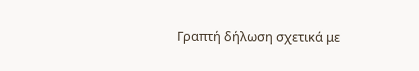Γραπτή δήλωση σχετικά με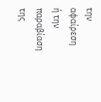την αφαίρεση ή την παραβίαση της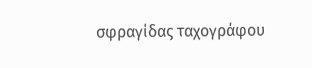σφραγίδας ταχογράφου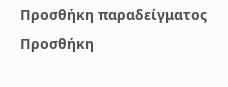Προσθήκη παραδείγματος
Προσθήκη